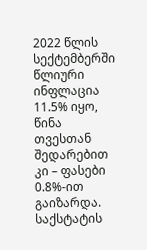2022 წლის სექტემბერში წლიური ინფლაცია 11.5% იყო, წინა თვესთან შედარებით კი – ფასები 0.8%-ით გაიზარდა. საქსტატის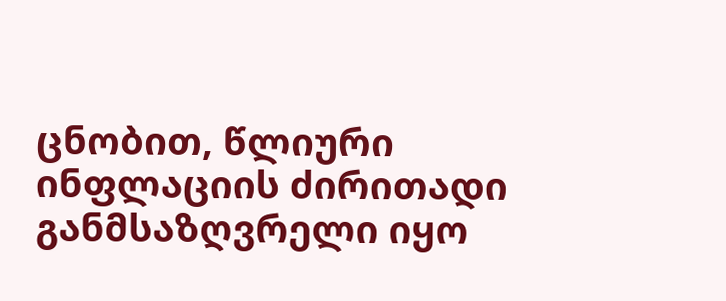ცნობით, წლიური ინფლაციის ძირითადი განმსაზღვრელი იყო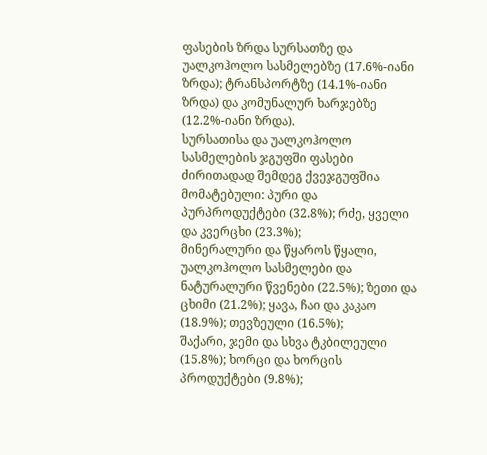ფასების ზრდა სურსათზე და უალკოჰოლო სასმელებზე (17.6%-იანი ზრდა); ტრანსპორტზე (14.1%-იანი ზრდა) და კომუნალურ ხარჯებზე (12.2%-იანი ზრდა).
სურსათისა და უალკოჰოლო სასმელების ჯგუფში ფასები ძირითადად შემდეგ ქვეჯგუფშია მომატებული: პური და პურპროდუქტები (32.8%); რძე, ყველი და კვერცხი (23.3%);
მინერალური და წყაროს წყალი, უალკოჰოლო სასმელები და ნატურალური წვენები (22.5%); ზეთი და ცხიმი (21.2%); ყავა, ჩაი და კაკაო (18.9%); თევზეული (16.5%);
შაქარი, ჯემი და სხვა ტკბილეული (15.8%); ხორცი და ხორცის პროდუქტები (9.8%);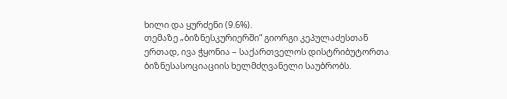ხილი და ყურძენი (9.6%).
თემაზე „ბიზნესკურიერში“ გიორგი კეპულაძესთან ერთად, ივა ჭყონია – საქართველოს დისტრიბუტორთა ბიზნესასოციაციის ხელმძღვანელი საუბრობს.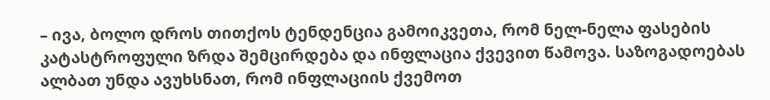– ივა, ბოლო დროს თითქოს ტენდენცია გამოიკვეთა, რომ ნელ-ნელა ფასების კატასტროფული ზრდა შემცირდება და ინფლაცია ქვევით წამოვა. საზოგადოებას ალბათ უნდა ავუხსნათ, რომ ინფლაციის ქვემოთ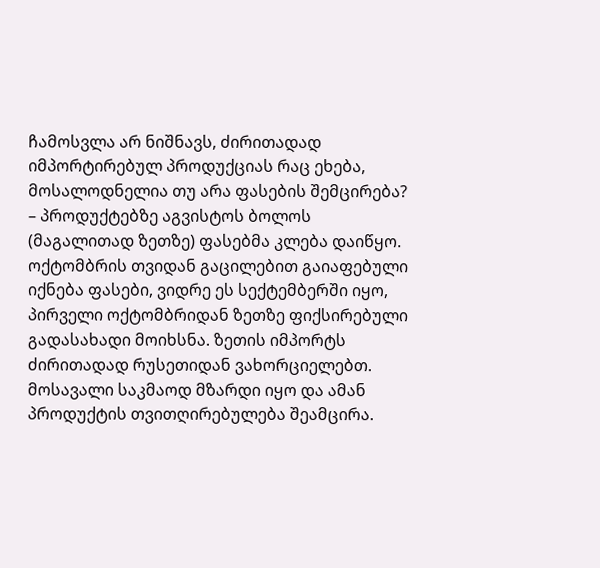ჩამოსვლა არ ნიშნავს, ძირითადად იმპორტირებულ პროდუქციას რაც ეხება, მოსალოდნელია თუ არა ფასების შემცირება?
– პროდუქტებზე აგვისტოს ბოლოს (მაგალითად ზეთზე) ფასებმა კლება დაიწყო. ოქტომბრის თვიდან გაცილებით გაიაფებული იქნება ფასები, ვიდრე ეს სექტემბერში იყო, პირველი ოქტომბრიდან ზეთზე ფიქსირებული გადასახადი მოიხსნა. ზეთის იმპორტს ძირითადად რუსეთიდან ვახორციელებთ.
მოსავალი საკმაოდ მზარდი იყო და ამან პროდუქტის თვითღირებულება შეამცირა.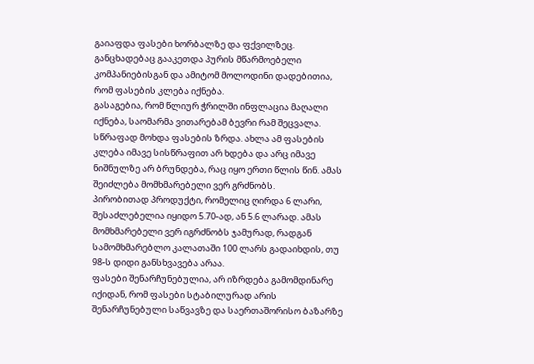გაიაფდა ფასები ხორბალზე და ფქვილზეც. განცხადებაც გააკეთდა პურის მწარმოებელი კომპანიებისგან და ამიტომ მოლოდინი დადებითია, რომ ფასების კლება იქნება.
გასაგებია, რომ წლიურ ჭრილში ინფლაცია მაღალი იქნება, საომარმა ვითარებამ ბევრი რამ შეცვალა. სწრაფად მოხდა ფასების ზრდა. ახლა ამ ფასების კლება იმავე სისწრაფით არ ხდება და არც იმავე ნიშნულზე არ ბრუნდება, რაც იყო ერთი წლის წინ. ამას შეიძლება მომხმარებელი ვერ გრძნობს.
პირობითად პროდუქტი, რომელიც ღირდა 6 ლარი, შესაძლებელია იყიდო 5.70-ად, ან 5.6 ლარად. ამას მომხმარებელი ვერ იგრძნობს ჯამურად, რადგან სამომხმარებლო კალათაში 100 ლარს გადაიხდის, თუ 98-ს დიდი განსხვავება არაა.
ფასები შენარჩუნებულია, არ იზრდება გამომდინარე იქიდან, რომ ფასები სტაბილურად არის შენარჩუნებული საწვავზე და საერთაშორისო ბაზარზე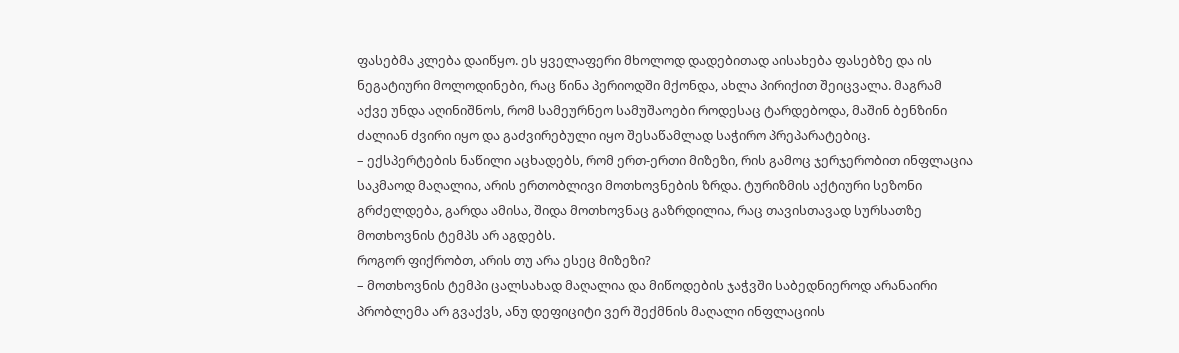ფასებმა კლება დაიწყო. ეს ყველაფერი მხოლოდ დადებითად აისახება ფასებზე და ის ნეგატიური მოლოდინები, რაც წინა პერიოდში მქონდა, ახლა პირიქით შეიცვალა. მაგრამ აქვე უნდა აღინიშნოს, რომ სამეურნეო სამუშაოები როდესაც ტარდებოდა, მაშინ ბენზინი ძალიან ძვირი იყო და გაძვირებული იყო შესაწამლად საჭირო პრეპარატებიც.
– ექსპერტების ნაწილი აცხადებს, რომ ერთ-ერთი მიზეზი, რის გამოც ჯერჯერობით ინფლაცია საკმაოდ მაღალია, არის ერთობლივი მოთხოვნების ზრდა. ტურიზმის აქტიური სეზონი გრძელდება, გარდა ამისა, შიდა მოთხოვნაც გაზრდილია, რაც თავისთავად სურსათზე მოთხოვნის ტემპს არ აგდებს.
როგორ ფიქრობთ, არის თუ არა ესეც მიზეზი?
– მოთხოვნის ტემპი ცალსახად მაღალია და მიწოდების ჯაჭვში საბედნიეროდ არანაირი პრობლემა არ გვაქვს, ანუ დეფიციტი ვერ შექმნის მაღალი ინფლაციის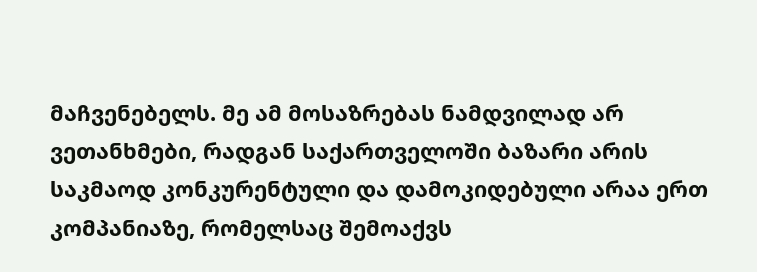მაჩვენებელს. მე ამ მოსაზრებას ნამდვილად არ ვეთანხმები, რადგან საქართველოში ბაზარი არის საკმაოდ კონკურენტული და დამოკიდებული არაა ერთ კომპანიაზე, რომელსაც შემოაქვს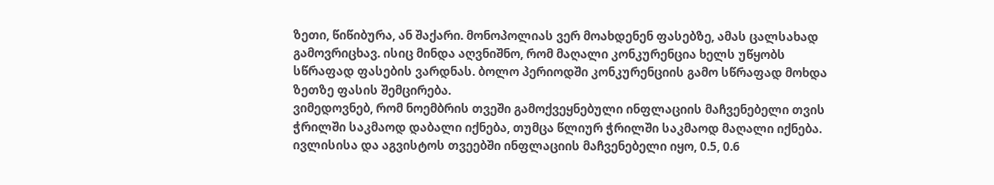ზეთი, წიწიბურა, ან შაქარი. მონოპოლიას ვერ მოახდენენ ფასებზე, ამას ცალსახად გამოვრიცხავ. ისიც მინდა აღვნიშნო, რომ მაღალი კონკურენცია ხელს უწყობს სწრაფად ფასების ვარდნას. ბოლო პერიოდში კონკურენციის გამო სწრაფად მოხდა ზეთზე ფასის შემცირება.
ვიმედოვნებ, რომ ნოემბრის თვეში გამოქვეყნებული ინფლაციის მაჩვენებელი თვის ჭრილში საკმაოდ დაბალი იქნება, თუმცა წლიურ ჭრილში საკმაოდ მაღალი იქნება. ივლისისა და აგვისტოს თვეებში ინფლაციის მაჩვენებელი იყო, 0.5, 0.6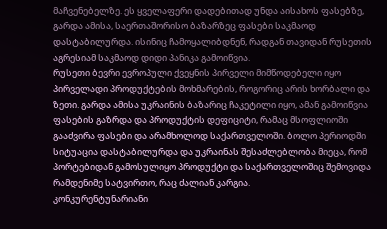მაჩვენებელზე. ეს ყველაფერი დადებითად უნდა აისახოს ფასებზე, გარდა ამისა, საერთაშორისო ბაზარზეც ფასები საკმაოდ დასტაბილურდა. ისინიც ჩამოყალიბდნენ, რადგან თავიდან რუსეთის აგრესიამ საკმაოდ დიდი პანიკა გამოიწვია.
რუსეთი ბევრი ევროპული ქვეყნის პირველი მიმწოდებელი იყო პირველადი პროდუქტების მოხმარების, როგორიც არის ხორბალი და ზეთი. გარდა ამისა უკრაინის ბაზარიც ჩაკეტილი იყო, ამან გამოიწვია ფასების გაზრდა და პროდუქტის დეფიციტი, რამაც მსოფლიოში გააძვირა ფასები და არამხოლოდ საქართველოში. ბოლო პერიოდში სიტუაცია დასტაბილურდა და უკრაინას შესაძლებლობა მიეცა, რომ პორტებიდან გამოსულიყო პროდუქტი და საქართველოშიც შემოვიდა რამდენიმე სატვირთო, რაც ძალიან კარგია.
კონკურენტუნარიანი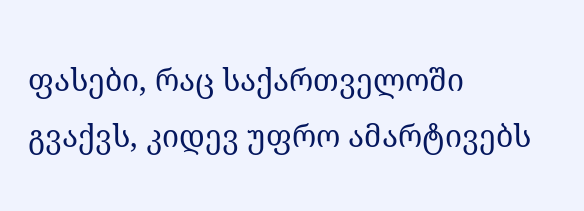ფასები, რაც საქართველოში გვაქვს, კიდევ უფრო ამარტივებს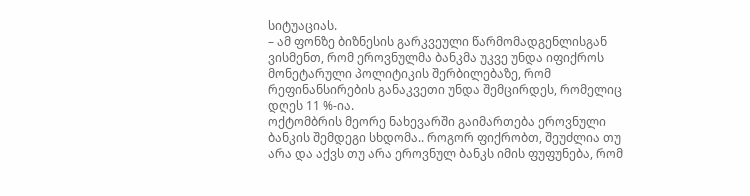სიტუაციას.
– ამ ფონზე ბიზნესის გარკვეული წარმომადგენლისგან ვისმენთ, რომ ეროვნულმა ბანკმა უკვე უნდა იფიქროს მონეტარული პოლიტიკის შერბილებაზე, რომ რეფინანსირების განაკვეთი უნდა შემცირდეს, რომელიც დღეს 11 %-ია.
ოქტომბრის მეორე ნახევარში გაიმართება ეროვნული ბანკის შემდეგი სხდომა.. როგორ ფიქრობთ, შეუძლია თუ არა და აქვს თუ არა ეროვნულ ბანკს იმის ფუფუნება, რომ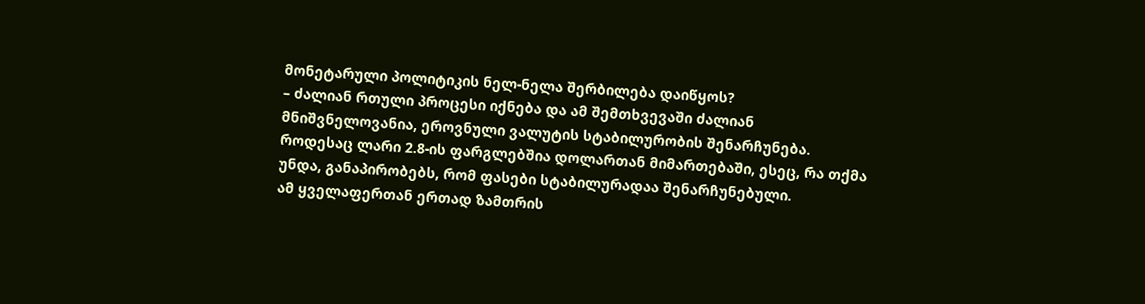მონეტარული პოლიტიკის ნელ-ნელა შერბილება დაიწყოს?
– ძალიან რთული პროცესი იქნება და ამ შემთხვევაში ძალიან მნიშვნელოვანია, ეროვნული ვალუტის სტაბილურობის შენარჩუნება. როდესაც ლარი 2.8-ის ფარგლებშია დოლართან მიმართებაში, ესეც, რა თქმა უნდა, განაპირობებს, რომ ფასები სტაბილურადაა შენარჩუნებული.
ამ ყველაფერთან ერთად ზამთრის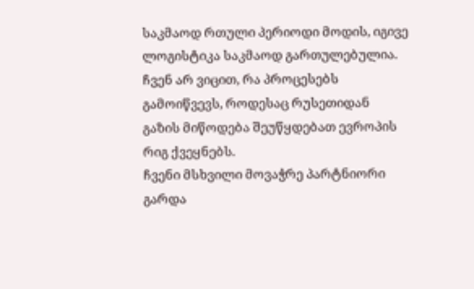საკმაოდ რთული პერიოდი მოდის, იგივე ლოგისტიკა საკმაოდ გართულებულია. ჩვენ არ ვიცით, რა პროცესებს გამოიწვევს, როდესაც რუსეთიდან გაზის მიწოდება შეუწყდებათ ევროპის რიგ ქვეყნებს.
ჩვენი მსხვილი მოვაჭრე პარტნიორი გარდა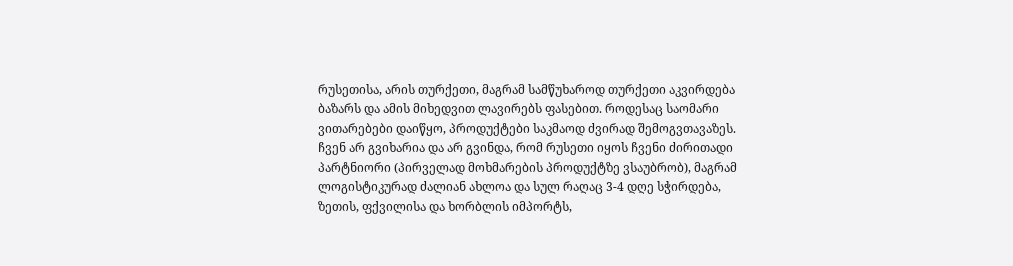რუსეთისა, არის თურქეთი, მაგრამ სამწუხაროდ თურქეთი აკვირდება ბაზარს და ამის მიხედვით ლავირებს ფასებით. როდესაც საომარი ვითარებები დაიწყო, პროდუქტები საკმაოდ ძვირად შემოგვთავაზეს.
ჩვენ არ გვიხარია და არ გვინდა, რომ რუსეთი იყოს ჩვენი ძირითადი პარტნიორი (პირველად მოხმარების პროდუქტზე ვსაუბრობ), მაგრამ ლოგისტიკურად ძალიან ახლოა და სულ რაღაც 3-4 დღე სჭირდება, ზეთის, ფქვილისა და ხორბლის იმპორტს,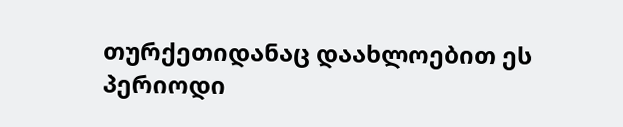თურქეთიდანაც დაახლოებით ეს პერიოდი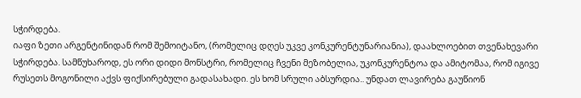სჭირდება.
იაფი ზეთი არგენტინიდან რომ შემოიტანო, (რომელიც დღეს უკვე კონკურენტუნარიანია), დაახლოებით თვენახევარი სჭირდება. სამწუხაროდ, ეს ორი დიდი მონსტრი, რომელიც ჩვენი მეზობელია, უკონკურენტოა და ამიტომაა, რომ იგივე რუსეთს მოგონილი აქვს ფიქსირებული გადასახადი. ეს ხომ სრული აბსურდია.. უნდათ ლავირება გაუწიონ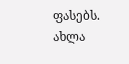ფასებს.
ახლა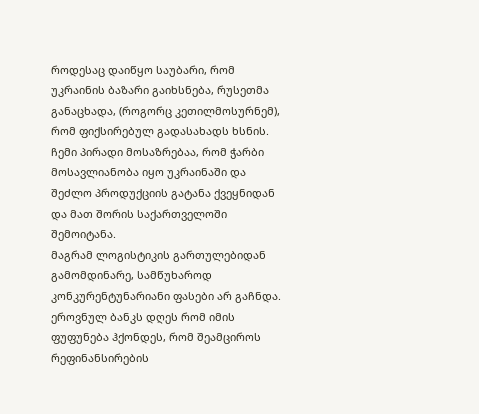როდესაც დაიწყო საუბარი, რომ უკრაინის ბაზარი გაიხსნება, რუსეთმა განაცხადა, (როგორც კეთილმოსურნემ), რომ ფიქსირებულ გადასახადს ხსნის.
ჩემი პირადი მოსაზრებაა, რომ ჭარბი მოსავლიანობა იყო უკრაინაში და შეძლო პროდუქციის გატანა ქვეყნიდან და მათ შორის საქართველოში შემოიტანა.
მაგრამ ლოგისტიკის გართულებიდან გამომდინარე, სამწუხაროდ კონკურენტუნარიანი ფასები არ გაჩნდა.
ეროვნულ ბანკს დღეს რომ იმის ფუფუნება ჰქონდეს, რომ შეამციროს რეფინანსირების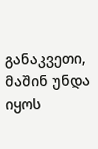განაკვეთი, მაშინ უნდა იყოს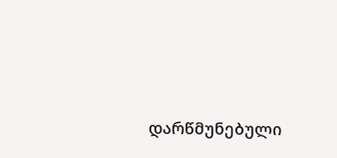დარწმუნებული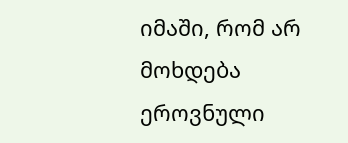იმაში, რომ არ მოხდება ეროვნული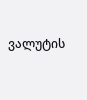ვალუტის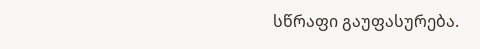სწრაფი გაუფასურება.